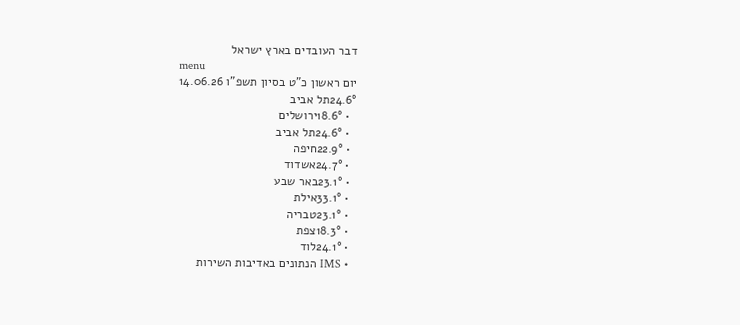דבר העובדים בארץ ישראל
menu
יום ראשון כ"ט בסיון תשפ"ו 14.06.26
24.6°תל אביב
  • 18.6°ירושלים
  • 24.6°תל אביב
  • 22.9°חיפה
  • 24.7°אשדוד
  • 23.1°באר שבע
  • 33.1°אילת
  • 23.1°טבריה
  • 18.3°צפת
  • 24.1°לוד
  • IMS הנתונים באדיבות השירות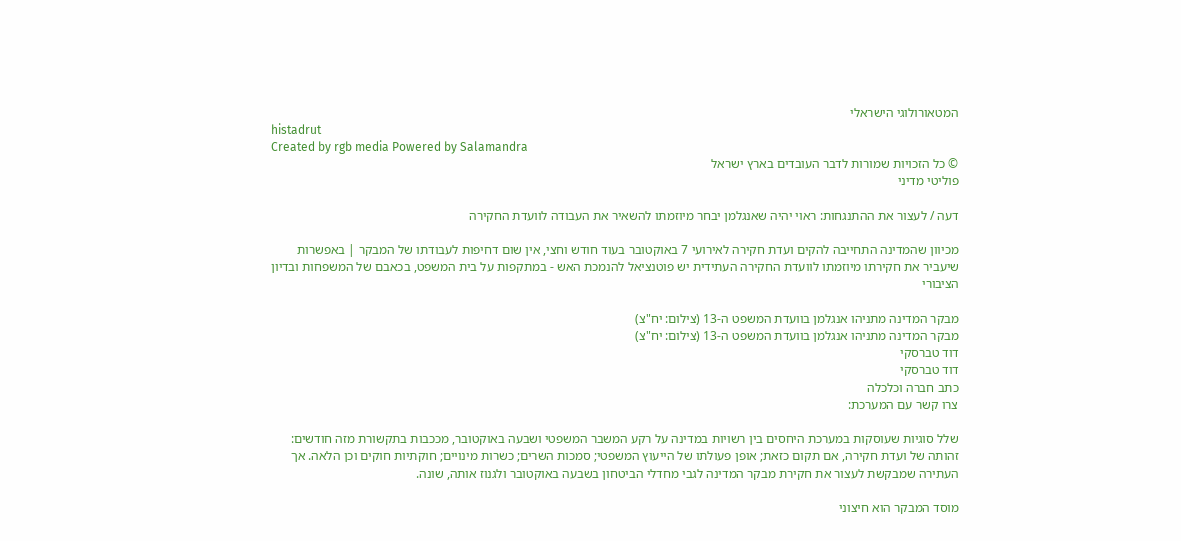המטאורולוגי הישראלי
histadrut
Created by rgb media Powered by Salamandra
© כל הזכויות שמורות לדבר העובדים בארץ ישראל
פוליטי מדיני

דעה / לעצור את ההתנגחות: ראוי יהיה שאנגלמן יבחר מיוזמתו להשאיר את העבודה לוועדת החקירה

מכיוון שהמדינה התחייבה להקים ועדת חקירה לאירועי 7 באוקטובר בעוד חודש וחצי, אין שום דחיפות לעבודתו של המבקר | באפשרות שיעביר את חקירתו מיוזמתו לוועדת החקירה העתידית יש פוטנציאל להנמכת האש - במתקפות על בית המשפט, בכאבם של המשפחות ובדיון הציבורי

מבקר המדינה מתניהו אנגלמן בוועדת המשפט ה-13 (צילום: יח"צ)
מבקר המדינה מתניהו אנגלמן בוועדת המשפט ה-13 (צילום: יח"צ)
דוד טברסקי
דוד טברסקי
כתב חברה וכלכלה
צרו קשר עם המערכת:

שלל סוגיות שעוסקות במערכת היחסים בין רשויות במדינה על רקע המשבר המשפטי ושבעה באוקטובר, מככבות בתקשורת מזה חודשים: זהותה של ועדת חקירה, אם תקום כזאת; אופן פעולתו של הייעוץ המשפטי; סמכות השרים; כשרות מינויים; חוקתיות חוקים וכן הלאה. אך העתירה שמבקשת לעצור את חקירת מבקר המדינה לגבי מחדלי הביטחון בשבעה באוקטובר ולגנוז אותה, שונה.

מוסד המבקר הוא חיצוני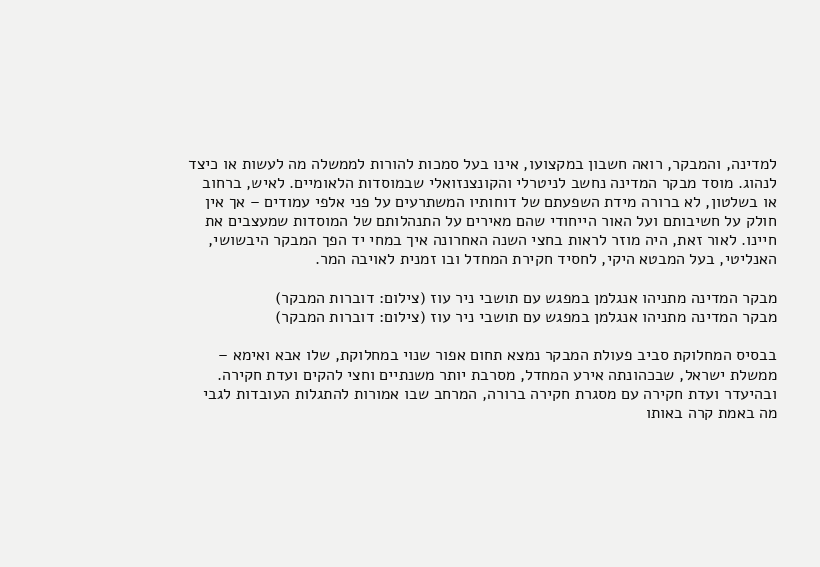למדינה, והמבקר, רואה חשבון במקצועו, אינו בעל סמכות להורות לממשלה מה לעשות או כיצד לנהוג. מוסד מבקר המדינה נחשב לניטרלי והקונצנזואלי שבמוסדות הלאומיים. לאיש, ברחוב או בשלטון, לא ברורה מידת השפעתם של דוחותיו המשתרעים על פני אלפי עמודים – אך אין חולק על חשיבותם ועל האור הייחודי שהם מאירים על התנהלותם של המוסדות שמעצבים את חיינו. לאור זאת, היה מוזר לראות בחצי השנה האחרונה איך במחי יד הפך המבקר היבשושי, האנליטי, בעל המבטא היקי, לחסיד חקירת המחדל ובו זמנית לאויבה המר.

מבקר המדינה מתניהו אנגלמן במפגש עם תושבי ניר עוז (צילום: דוברות המבקר)
מבקר המדינה מתניהו אנגלמן במפגש עם תושבי ניר עוז (צילום: דוברות המבקר)

בבסיס המחלוקת סביב פעולת המבקר נמצא תחום אפור שנוי במחלוקת, שלו אבא ואימא – ממשלת ישראל, שבכהונתה אירע המחדל, מסרבת יותר משנתיים וחצי להקים ועדת חקירה. ובהיעדר ועדת חקירה עם מסגרת חקירה ברורה, המרחב שבו אמורות להתגלות העובדות לגבי מה באמת קרה באותו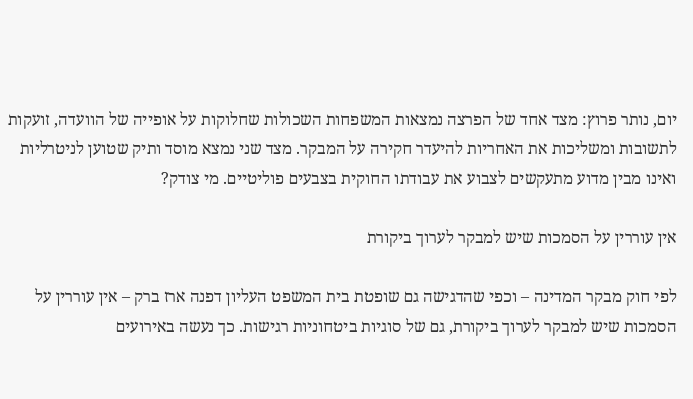יום, נותר פרוץ: מצד אחד של הפרצה נמצאות המשפחות השכולות שחלוקות על אופייה של הוועדה, זועקות לתשובות ומשליכות את האחריות להיעדר חקירה על המבקר. מצד שני נמצא מוסד ותיק שטוען לניטרליות ואינו מבין מדוע מתעקשים לצבוע את עבודתו החוקית בצבעים פוליטיים. מי צודק?

אין עוררין על הסמכות שיש למבקר לערוך ביקורת

לפי חוק מבקר המדינה – וכפי שהדגישה גם שופטת בית המשפט העליון דפנה ארז ברק – אין עוררין על הסמכות שיש למבקר לערוך ביקורת, גם של סוגיות ביטחוניות רגישות. כך נעשה באירועים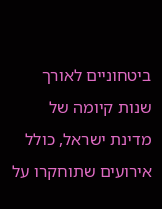ביטחוניים לאורך שנות קיומה של מדינת ישראל, כולל אירועים שתוחקרו על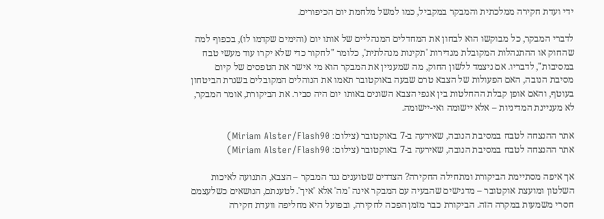ידי ועדת חקירה ממלכתית והמבקר במקביל, כמו למשל מלחמת יום הכיפורים.

לדברי המבקר, כל מבוקשו הוא לבחון את המחדלים המנהליים של אותו יום (והימים שקדמו לו), בכפוף למה שהחוק או ההתנהלות המקובלת מגדירות 'תקינות מנהלתית', כלומר "לחקור כדי שלא יקרו עוד מעשי טבח במסיבות", לדבריו. אם ניצמד ללשון החוק, מה שמעניין את המבקר הוא מי אישר את הטפסים של קיום מסיבת הנובה, האם הפעולות של הצבא טרם שבעה באוקטובר תאמו את הנוהלים המקובלים בשגרת הביטחון בעוטף, והאם אופן קבלת ההחלטות בין אגפי הצבא השונים באותו יום היה סביר. את הביקורת, אומר המבקר, לא מעניינת המדיניות – אלא יישומה ואי-יישומה.

אתר ההנצחה לטבח במסיבת הנובה, שאירעה ב-7 באוקטובר (צילום: Miriam Alster/Flash90)
אתר ההנצחה לטבח במסיבת הנובה, שאירעה ב-7 באוקטובר (צילום: Miriam Alster/Flash90)

אך איפה מסתיימת הביקורת ומתחילה החקירה? הצדדים שטוענים נגד המבקר – הצבא, התנועה לאיכות השלטון ומועצת אוקטובר – מדגישים שהבעיה עם המבקר אינה 'מה' אלא 'איך'. לטענתם, הנושאים כשלעצמם חסרי משמעות במקרה הזה. הביקורת כבר מזמן הפכה לחקירה, ובפועל היא מחליפה וועדת חקירה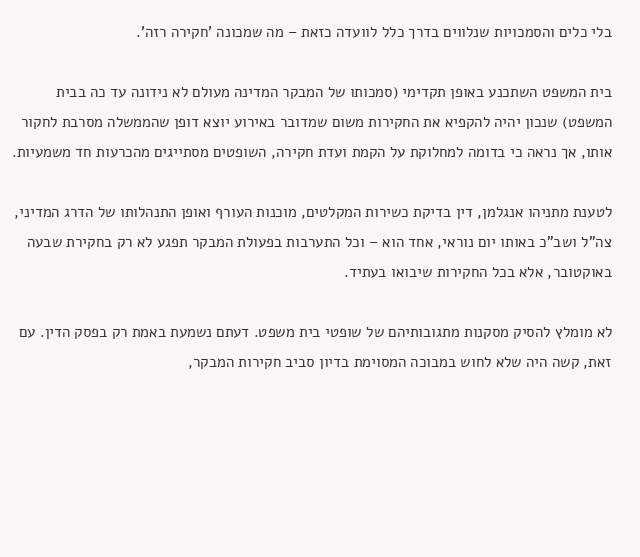בלי כלים והסמכויות שנלווים בדרך כלל לוועדה כזאת – מה שמכונה 'חקירה רזה'.

בית המשפט השתכנע באופן תקדימי (סמכותו של המבקר המדינה מעולם לא נידונה עד כה בבית המשפט) שנכון יהיה להקפיא את החקירות משום שמדובר באירוע יוצא דופן שהממשלה מסרבת לחקור אותו, אך נראה כי בדומה למחלוקת על הקמת ועדת חקירה, השופטים מסתייגים מהכרעות חד משמעיות.

לטענת מתניהו אנגלמן, דין בדיקת כשירות המקלטים, מוכנות העורף ואופן התנהלותו של הדרג המדיני, צה"ל ושב"כ באותו יום נוראי, אחד הוא – וכל התערבות בפעולת המבקר תפגע לא רק בחקירת שבעה באוקטובר, אלא בכל החקירות שיבואו בעתיד.

לא מומלץ להסיק מסקנות מתגובותיהם של שופטי בית משפט. דעתם נשמעת באמת רק בפסק הדין. עם זאת, קשה היה שלא לחוש במבוכה המסוימת בדיון סביב חקירות המבקר,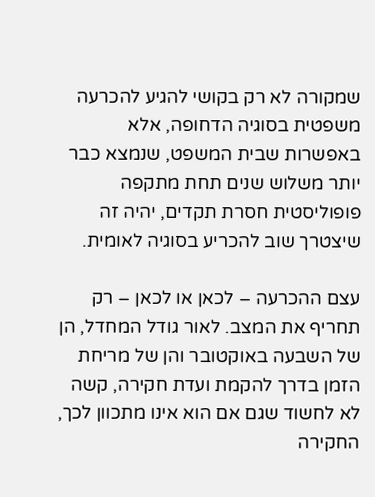שמקורה לא רק בקושי להגיע להכרעה משפטית בסוגיה הדחופה, אלא באפשרות שבית המשפט, שנמצא כבר יותר משלוש שנים תחת מתקפה פופוליסטית חסרת תקדים, יהיה זה שיצטרך שוב להכריע בסוגיה לאומית.

עצם ההכרעה – לכאן או לכאן – רק תחריף את המצב. לאור גודל המחדל, הן של השבעה באוקטובר והן של מריחת הזמן בדרך להקמת ועדת חקירה, קשה לא לחשוד שגם אם הוא אינו מתכוון לכך, החקירה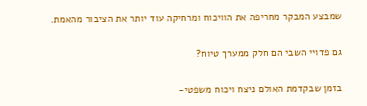שמבצע המבקר מחריפה את הוויכוח ומרחיקה עוד יותר את הציבור מהאמת.

גם פדויי השבי הם חלק ממערך טיוח?

בזמן שבקדמת האולם ניצח ויכוח משפטי-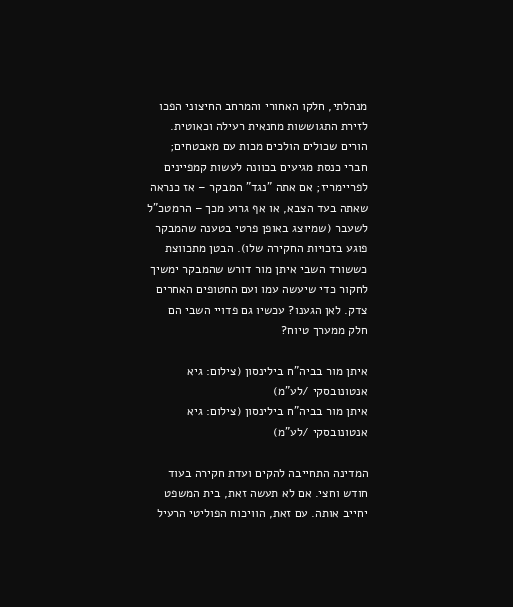מנהלתי, חלקו האחורי והמרחב החיצוני הפכו לזירת התגוששות מחנאית רעילה וכאוטית. הורים שכולים הולכים מכות עם מאבטחים; חברי כנסת מגיעים בכוונה לעשות קמפיינים לפריימריז; אם אתה "נגד" המבקר – אז כנראה שאתה בעד הצבא, או אף גרוע מכך – הרמטכ"ל לשעבר (שמיוצג באופן פרטי בטענה שהמבקר פוגע בזכויות החקירה שלו). הבטן מתכווצת כששורד השבי איתן מור דורש שהמבקר ימשיך לחקור כדי שיעשה עמו ועם החטופים האחרים צדק. לאן הגענו? עכשיו גם פדויי השבי הם חלק ממערך טיוח?

איתן מור בביה"ח בילינסון (צילום: גיא אנטונובסקי /לע"מ)
איתן מור בביה"ח בילינסון (צילום: גיא אנטונובסקי /לע"מ)

המדינה התחייבה להקים ועדת חקירה בעוד חודש וחצי. אם לא תעשה זאת, בית המשפט יחייב אותה. עם זאת, הוויכוח הפוליטי הרעיל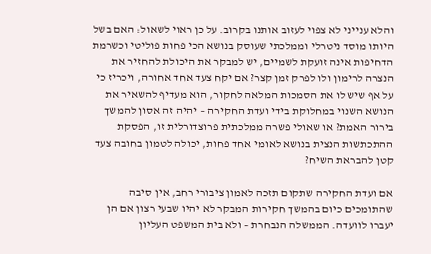והלא ענייני לא צפוי לעזוב אותנו בקרוב. על כן ראוי לשאול: האם בשל היותו מוסד ניטרלי וממלכתי שעוסק בנושא הכי פחות פוליטי וכשרמת הדחיפות אינה זועקת לשמיים, יש למבקר את היכולת להחזיר את הנצרה לרימון ולו לפרק זמן קצר? אם יקח צעד אחד אחורה, ויכריז כי על אף שיש לו את הסמכות המלאה לחקור, הוא מעדיף להשאיר את הנושא השנוי במחלוקת בידי ועדת החקירה – יהיה זה אסון להמשך בירור האמת? או שאולי פשרה ממלכתית פרוצדורלית זו, הפסקת ההתכתשות הנצית בנושא לאומי אחד פחות, יכולה לטמון בחובה צעד קטן להבראת השיח?

אם ועדת החקירה שתקום תזכה לאמון ציבורי רחב, אין סיבה שהתומכים כיום בהמשך חקירות המבקר לא יהיו שבעי רצון אם הן יעברו לוועדה. הממשלה הנבחרת – ולא בית המשפט העליון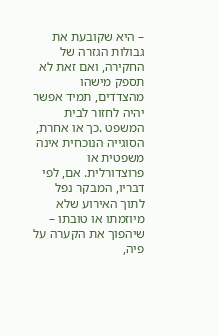– היא שקובעת את גבולות הגזרה של החקירה, ואם זאת לא תספק מישהו מהצדדים, תמיד אפשר יהיה לחזור לבית המשפט .כך או אחרת, הסוגייה הנוכחית אינה משפטית או פרוצדורלית. אם, לפי דבריו, המבקר נפל לתוך האירוע שלא מיוזמתו או טובתו – שיהפוך את הקערה על פיה,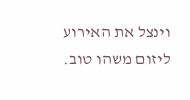וינצל את האירוע ליזום משהו טוב.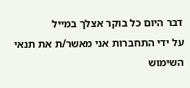דבר היום כל בוקר אצלך במייל
על ידי התחברות אני מאשר/ת את תנאי השימוש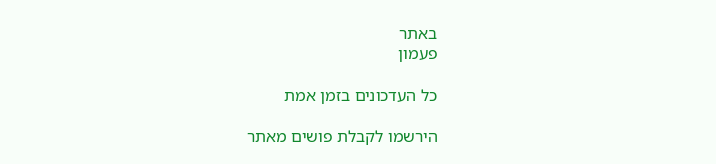באתר
פעמון

כל העדכונים בזמן אמת

הירשמו לקבלת פושים מאתר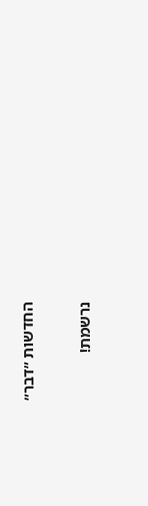החדשות ״דבר״

נרשמת!